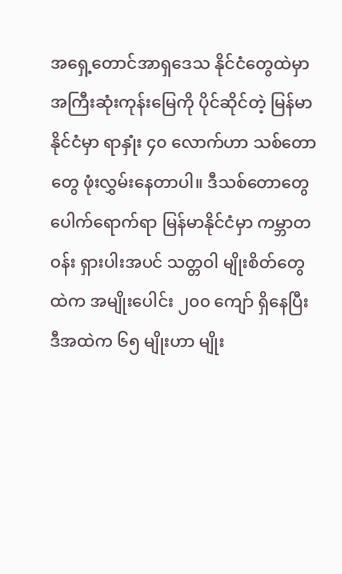အရှေ့တောင်အာရှဒေသ နိုင်ငံတွေထဲမှာ အကြီးဆုံးကုန်းမြေကို ပိုင်ဆိုင်တဲ့ မြန်မာနိုင်ငံမှာ ရာနှုံး ၄၀ လောက်ဟာ သစ်တောတွေ ဖုံးလွှမ်းနေတာပါ။ ဒီသစ်တောတွေ ပေါက်ရောက်ရာ မြန်မာနိုင်ငံမှာ ကမ္ဘာတဝန်း ရှားပါးအပင် သတ္တဝါ မျိုးစိတ်တွေထဲက အမျိုးပေါင်း ၂၀၀ ကျော် ရှိနေပြီး ဒီအထဲက ၆၅ မျိုးဟာ မျိုး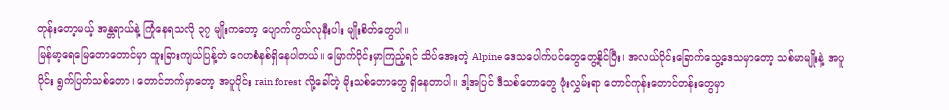တုန်းတော့မယ့် အန္တရာယ်နဲ့ ကြုံနေရသလို ၃၇ မျိုးကတော့ ပျောက်ကွယ်လုနီးပါး မျိုးစိတ်တွေပါ။
မြန်မာ့ရေမြေတောတောင်မှာ ထူးခြားကျယ်ပြန့်တဲ ဂေဟစံနစ်ရှိနေပါတယ်။ မြောက်ပိုင်းမှာကြည့်ရင် သိပ်အေးတဲ့ Alpine ဒေသပေါက်ပင်တွေတွေ့နိုင်ပြီး၊ အလယ်ပိုင်းခြောက်သွေ့ဒေသမှာတော့ သစ်မာမျိုးနဲ့ အပူပိုင်း ရွက်ပြတ်သစ်တော၊ တောင်ဘက်မှာတော့ အပူပိုင်း rain forest လို့ခေါ်တဲ့ မိုးသစ်တောတွေ ရှိနေတာပါ။ ဒါ့အပြင် ဒီသစ်တောတွေ ဖုံးလွှမ်းရာ တောင်ကုန်းတောင်တန်းတွေမှာ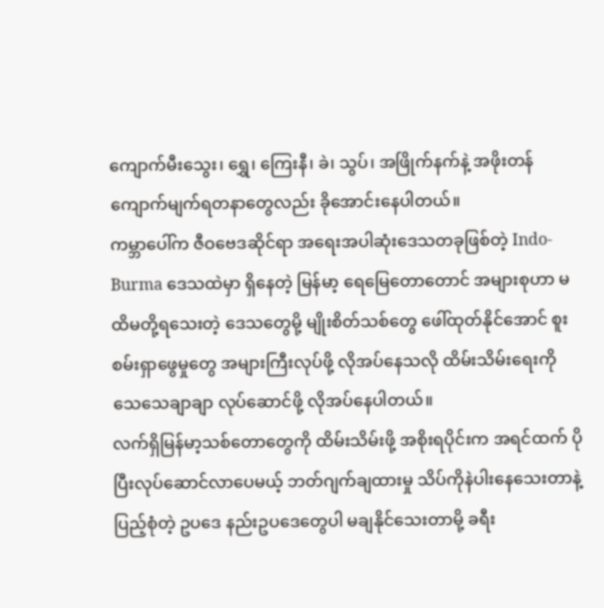ကျောက်မီးသွေး၊ ရွှေ၊ ကြေးနီ၊ ခဲ၊ သွပ်၊ အဖြိုက်နက်နဲ့ အဖိုးတန် ကျောက်မျက်ရတနာတွေလည်း ခိုအောင်းနေပါတယ်။
ကမ္ဘာပေါ်က ဇီဝဗေဒဆိုင်ရာ အရေးအပါဆုံးဒေသတခုဖြစ်တဲ့ Indo- Burma ဒေသထဲမှာ ရှိနေတဲ့ မြန်မာ့ ရေမြေတောတောင် အများစုဟာ မထိမတို့ရသေးတဲ့ ဒေသတွေမို့ မျိုးစိတ်သစ်တွေ ဖေါ်ထုတ်နိုင်အောင် စူးစမ်းရှာဖွေမှုတွေ အများကြီးလုပ်ဖို့ လိုအပ်နေသလို ထိမ်းသိမ်းရေးကို သေသေချာချာ လုပ်ဆောင်ဖို့ လိုအပ်နေပါတယ်။
လက်ရှိမြန်မာ့သစ်တောတွေကို ထိမ်းသိမ်းဖို့ အစိုးရပိုင်းက အရင်ထက် ပိုပြီးလုပ်ဆောင်လာပေမယ့် ဘတ်ဂျက်ချထားမှု သိပ်ကိုနဲပါးနေသေးတာနဲ့ ပြည့်စုံတဲ့ ဥပဒေ နည်းဥပဒေတွေပါ မချနိုင်သေးတာမို့ ခရီး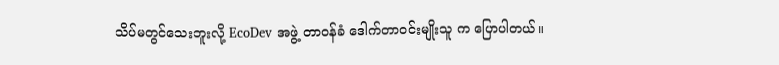သိပ်မတွင်သေးဘူးလို့ EcoDev အဖွဲ့ တာဝန်ခံ ဒေါက်တာဝင်းမျိုးသူ က ပြောပါတယ်။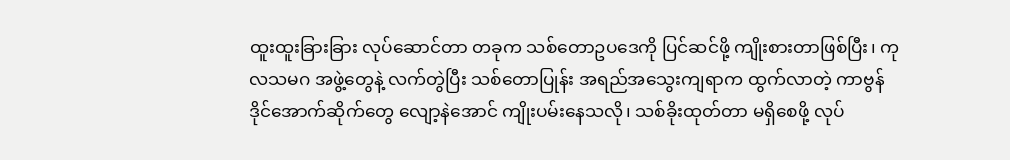ထူးထူးခြားခြား လုပ်ဆောင်တာ တခုက သစ်တောဥပဒေကို ပြင်ဆင်ဖို့ ကျိုးစားတာဖြစ်ပြီး၊ ကုလသမဂ အဖွဲ့တွေနဲ့ လက်တွဲပြီး သစ်တောပြုန်း အရည်အသွေးကျရာက ထွက်လာတဲ့ ကာဗွန်ဒိုင်အောက်ဆိုက်တွေ လျော့နဲအောင် ကျိုးပမ်းနေသလို၊ သစ်ခိုးထုတ်တာ မရှိစေဖို့ လုပ်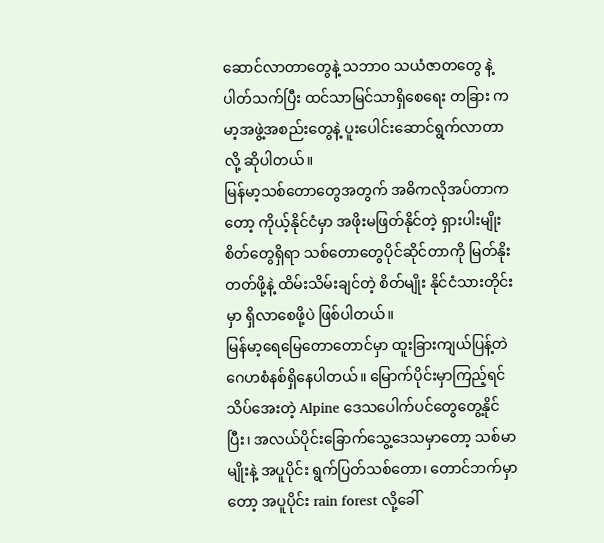ဆောင်လာတာတွေနဲ့ သဘာဝ သယံဇာတတွေ နဲ့ပါတ်သက်ပြီး ထင်သာမြင်သာရှိစေရေး တခြား ကမာ့အဖွဲ့အစည်းတွေနဲ့ ပူးပေါင်းဆောင်ရွက်လာတာလို့ ဆိုပါတယ်။
မြန်မာ့သစ်တောတွေအတွက် အဓိကလိုအပ်တာကတော့ ကိုယ့်နိုင်ငံမှာ အဖိုးမဖြတ်နိုင်တဲ့ ရှားပါးမျိုးစိတ်တွေရှိရာ သစ်တောတွေပိုင်ဆိုင်တာကို မြတ်နိုးတတ်ဖို့နဲ့ ထိမ်းသိမ်းချင်တဲ့ စိတ်မျိုး နိုင်ငံသားတိုင်းမှာ ရှိလာစေဖို့ပဲ ဖြစ်ပါတယ်။
မြန်မာ့ရေမြေတောတောင်မှာ ထူးခြားကျယ်ပြန့်တဲ ဂေဟစံနစ်ရှိနေပါတယ်။ မြောက်ပိုင်းမှာကြည့်ရင် သိပ်အေးတဲ့ Alpine ဒေသပေါက်ပင်တွေတွေ့နိုင်ပြီး၊ အလယ်ပိုင်းခြောက်သွေ့ဒေသမှာတော့ သစ်မာမျိုးနဲ့ အပူပိုင်း ရွက်ပြတ်သစ်တော၊ တောင်ဘက်မှာတော့ အပူပိုင်း rain forest လို့ခေါ်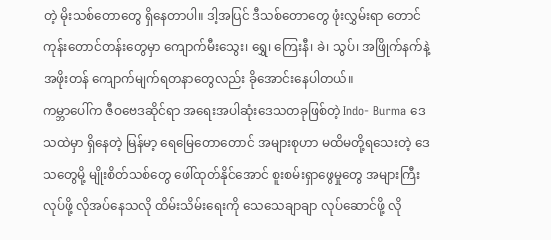တဲ့ မိုးသစ်တောတွေ ရှိနေတာပါ။ ဒါ့အပြင် ဒီသစ်တောတွေ ဖုံးလွှမ်းရာ တောင်ကုန်းတောင်တန်းတွေမှာ ကျောက်မီးသွေး၊ ရွှေ၊ ကြေးနီ၊ ခဲ၊ သွပ်၊ အဖြိုက်နက်နဲ့ အဖိုးတန် ကျောက်မျက်ရတနာတွေလည်း ခိုအောင်းနေပါတယ်။
ကမ္ဘာပေါ်က ဇီဝဗေဒဆိုင်ရာ အရေးအပါဆုံးဒေသတခုဖြစ်တဲ့ Indo- Burma ဒေသထဲမှာ ရှိနေတဲ့ မြန်မာ့ ရေမြေတောတောင် အများစုဟာ မထိမတို့ရသေးတဲ့ ဒေသတွေမို့ မျိုးစိတ်သစ်တွေ ဖေါ်ထုတ်နိုင်အောင် စူးစမ်းရှာဖွေမှုတွေ အများကြီးလုပ်ဖို့ လိုအပ်နေသလို ထိမ်းသိမ်းရေးကို သေသေချာချာ လုပ်ဆောင်ဖို့ လို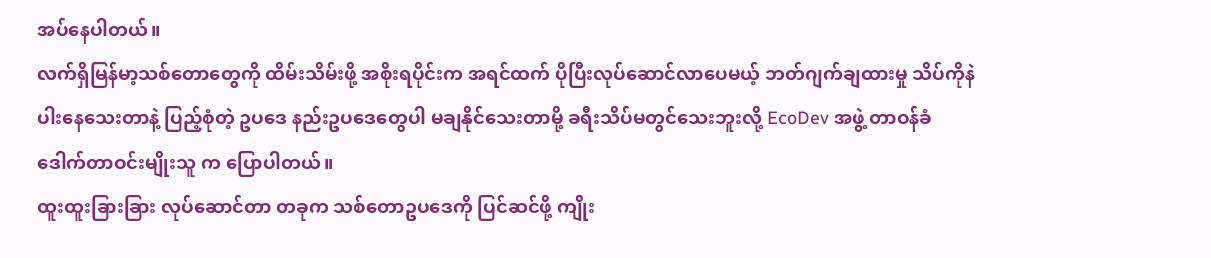အပ်နေပါတယ်။
လက်ရှိမြန်မာ့သစ်တောတွေကို ထိမ်းသိမ်းဖို့ အစိုးရပိုင်းက အရင်ထက် ပိုပြီးလုပ်ဆောင်လာပေမယ့် ဘတ်ဂျက်ချထားမှု သိပ်ကိုနဲပါးနေသေးတာနဲ့ ပြည့်စုံတဲ့ ဥပဒေ နည်းဥပဒေတွေပါ မချနိုင်သေးတာမို့ ခရီးသိပ်မတွင်သေးဘူးလို့ EcoDev အဖွဲ့ တာဝန်ခံ ဒေါက်တာဝင်းမျိုးသူ က ပြောပါတယ်။
ထူးထူးခြားခြား လုပ်ဆောင်တာ တခုက သစ်တောဥပဒေကို ပြင်ဆင်ဖို့ ကျိုး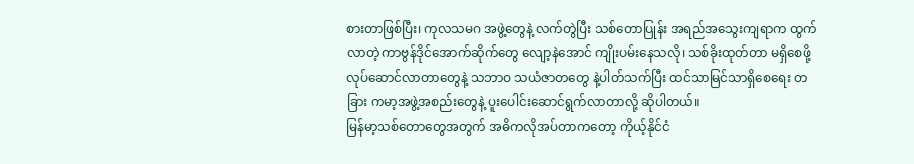စားတာဖြစ်ပြီး၊ ကုလသမဂ အဖွဲ့တွေနဲ့ လက်တွဲပြီး သစ်တောပြုန်း အရည်အသွေးကျရာက ထွက်လာတဲ့ ကာဗွန်ဒိုင်အောက်ဆိုက်တွေ လျော့နဲအောင် ကျိုးပမ်းနေသလို၊ သစ်ခိုးထုတ်တာ မရှိစေဖို့ လုပ်ဆောင်လာတာတွေနဲ့ သဘာဝ သယံဇာတတွေ နဲ့ပါတ်သက်ပြီး ထင်သာမြင်သာရှိစေရေး တခြား ကမာ့အဖွဲ့အစည်းတွေနဲ့ ပူးပေါင်းဆောင်ရွက်လာတာလို့ ဆိုပါတယ်။
မြန်မာ့သစ်တောတွေအတွက် အဓိကလိုအပ်တာကတော့ ကိုယ့်နိုင်ငံ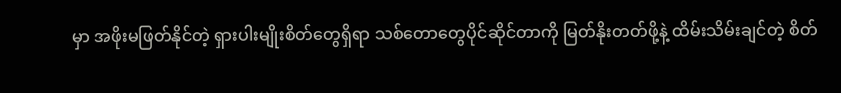မှာ အဖိုးမဖြတ်နိုင်တဲ့ ရှားပါးမျိုးစိတ်တွေရှိရာ သစ်တောတွေပိုင်ဆိုင်တာကို မြတ်နိုးတတ်ဖို့နဲ့ ထိမ်းသိမ်းချင်တဲ့ စိတ်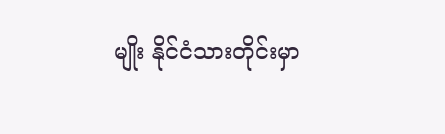မျိုး နိုင်ငံသားတိုင်းမှာ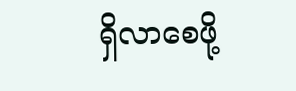ရှိလာစေဖို့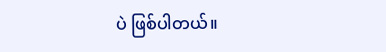ပဲ ဖြစ်ပါတယ်။